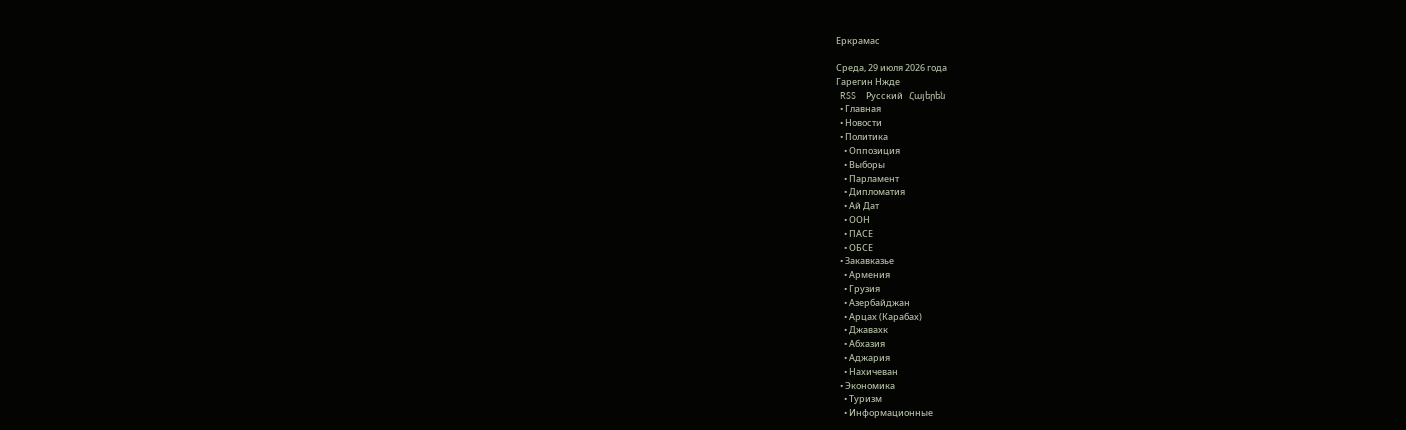Еркрамас

Среда, 29 июля 2026 года
Гарегин Нжде
  RSS     Русский   Հայերեն
  • Главная
  • Новости
  • Политика
    • Оппозиция
    • Выборы
    • Парламент
    • Дипломатия
    • Ай Дат
    • ООН
    • ПАСЕ
    • ОБСЕ
  • Закавказье
    • Армения
    • Грузия
    • Азербайджан
    • Арцах (Карабах)
    • Джавахк
    • Абхазия
    • Аджария
    • Нахичеван
  • Экономика
    • Туризм
    • Информационные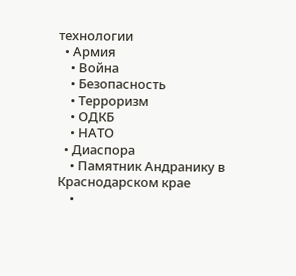технологии
  • Армия
    • Война
    • Безопасность
    • Терроризм
    • ОДКБ
    • НАТО
  • Диаспора
    • Памятник Андранику в Краснодарском крае
    •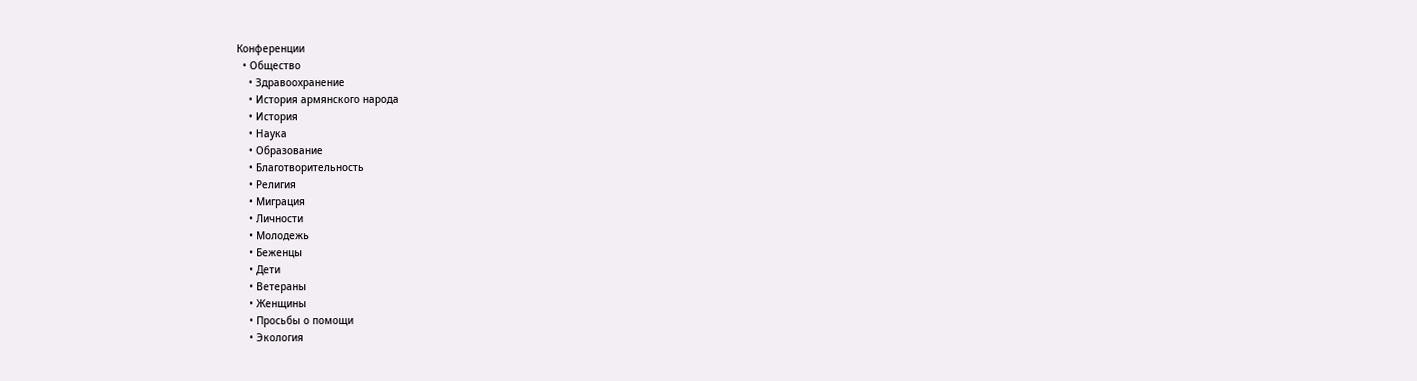Конференции
  • Общество
    • Здравоохранение
    • История армянского народа
    • История
    • Наука
    • Образование
    • Благотворительность
    • Религия
    • Миграция
    • Личности
    • Молодежь
    • Беженцы
    • Дети
    • Ветераны
    • Женщины
    • Просьбы о помощи
    • Экология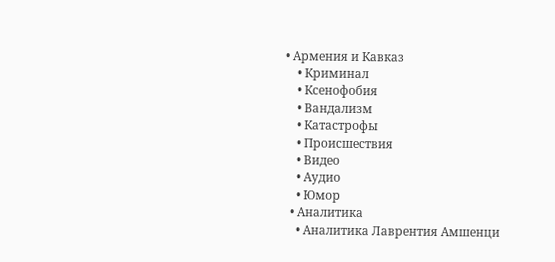• Армения и Кавказ
    • Криминал
    • Ксенофобия
    • Вандализм
    • Катастрофы
    • Происшествия
    • Видео
    • Аудио
    • Юмор
  • Аналитика
    • Аналитика Лаврентия Амшенци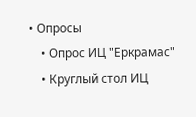• Опросы
    • Опрос ИЦ "Еркрамас"
    • Круглый стол ИЦ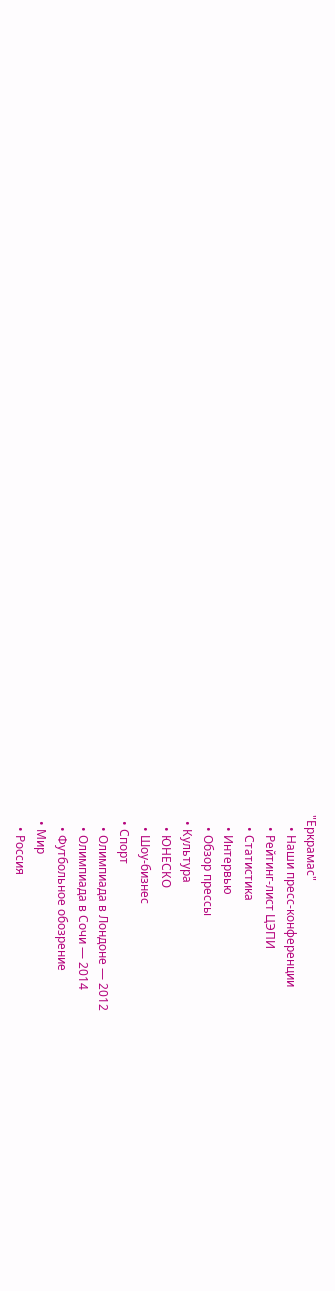"Еркрамас"
    • Наши пресс-конференции
    • Рейтинг-лист ЦЭПИ
    • Статистика
    • Интервью
    • Обзор прессы
  • Культура
    • ЮНЕСКО
    • Шоу-бизнес
  • Спорт
    • Олимпиада в Лондоне — 2012
    • Олимпиада в Сочи — 2014
    • Футбольное обозрение
  • Мир
    • Россия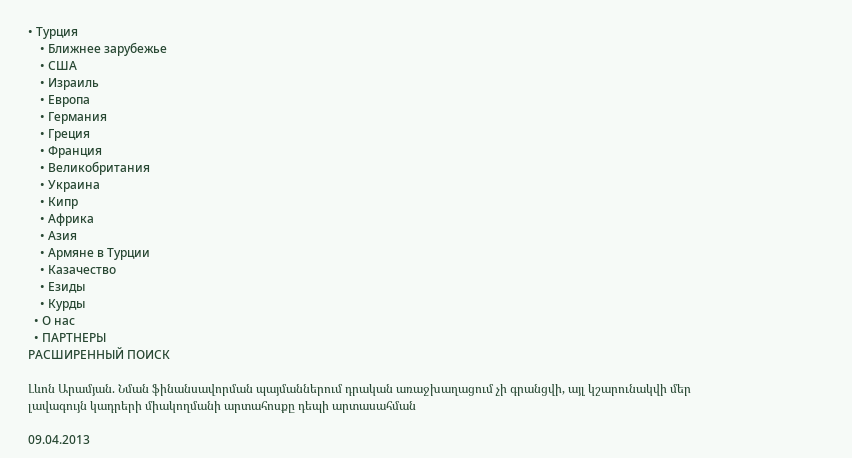• Турция
    • Ближнее зарубежье
    • США
    • Израиль
    • Европа
    • Германия
    • Греция
    • Франция
    • Великобритания
    • Украина
    • Кипр
    • Африка
    • Азия
    • Армяне в Турции
    • Казачество
    • Езиды
    • Курды
  • О нас
  • ПАРТНЕРЫ
РАСШИРЕННЫЙ ПОИСК

Լևոն Արամյան. Նման ֆինանսավորման պայմաններում դրական առաջխաղացում չի գրանցվի, այլ կշարունակվի մեր լավագույն կադրերի միակողմանի արտահոսքը դեպի արտասահման

09.04.2013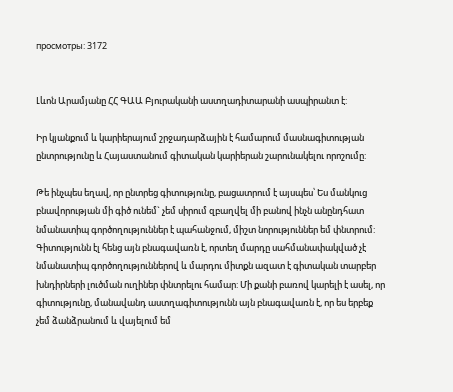просмотры: 3172


Լևոն Արամյանը ՀՀ ԳԱԱ Բյուրականի աստղադիտարանի ասպիրանտ է:

Իր կյանքում և կարիերայում շրջադարձային է համարում մասնագիտության ընտրությունը և Հայաստանում գիտական կարիերան շարունակելու որոշումը:

Թե ինչպես եղավ, որ ընտրեց գիտությունը, բացատրում է այսպես՝ Ես մանկուց բնավորության մի գիծ ունեմ` չեմ սիրում զբաղվել մի բանով ինչն անընդհատ նմանատիպ գործողություններ է պահանջում, միշտ նորություններ եմ փնտրում: Գիտությունն էլ հենց այն բնագավառն է, որտեղ մարդը սահմանափակված չէ նմանատիպ գործողություններով և մարդու միտքն ազատ է գիտական տարբեր խնդիրների լուծման ուղիներ փնտրելու համար: Մի քանի բառով կարելի է ասել, որ գիտությունը, մանավանդ աստղագիտությունն այն բնագավառն է, որ ես երբեք չեմ ձանձրանում և վայելում եմ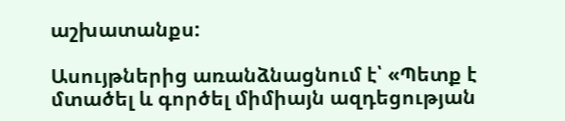աշխատանքս:

Ասույթներից առանձնացնում է՝ «Պետք է մտածել և գործել միմիայն ազդեցության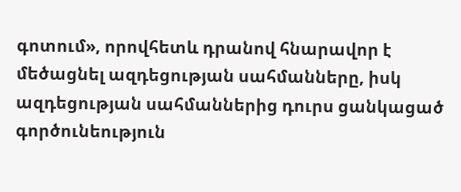գոտում», որովհետև դրանով հնարավոր է մեծացնել ազդեցության սահմանները, իսկ ազդեցության սահմաններից դուրս ցանկացած գործունեություն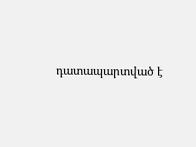դատապարտված է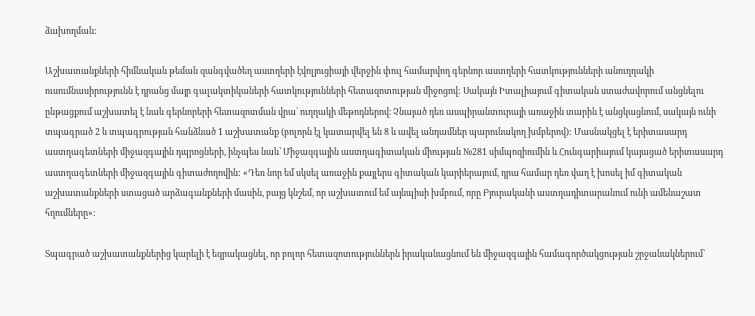ձախողման:

Աշխատանքների հիմնական թեման զանգվածեղ աստղերի էվոլյուցիայի վերջին փուլ համարվող գերնոր աստղերի հատկությունների անուղղակի ուսումնասիրությունն է դրանց մայր գալակտիկաների հատկությունների հետազոտության միջոցով: Սակայն Իտալիայում գիտական ստաժավորում անցնելու ընթացքում աշխատել է նաև գերնորերի հետազոտման վրա` ուղղակի մեթոդներով։ Չնայած դեռ ասպիրանտուրայի առաջին տարին է անցկացնում, սակայն ունի տպագրած 2 և տպագրության հանձնած 1 աշխատանք (բոլորն էլ կատարվել են 8 և ավել անդամներ պարունակող խմբերով): Մասնակցել է երիտասարդ աստղագետների միջազգային դպրոցների, ինչպես նաև՝ Միջազգային աստղագիտական միության №281 սիմպոզիումին և Հունգարիայում կայացած երիտասարդ աստղագետների միջազգային գիտաժողովին: «Դեռ նոր եմ սկսել առաջին քայլերս գիտական կարիերայում, դրա համար դեռ վաղ է խոսել իմ գիտական աշխատանքների ստացած արձագանքների մասին, բայց կնշեմ, որ աշխատում եմ այնպիսի խմբում, որը Բյուրականի աստղադիտարանում ունի ամենաշատ հղումները»:

Տպագրած աշխատանքներից կարելի է եզրակացնել, որ բոլոր հետազոտություններն իրականացնում են միջազգային համագործակցության շրջանակներում`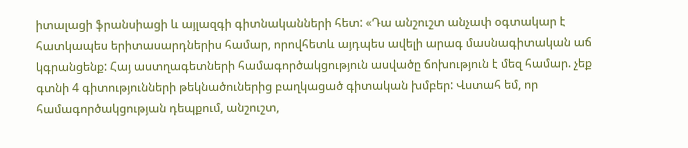իտալացի ֆրանսիացի և այլազգի գիտնականների հետ: «Դա անշուշտ անչափ օգտակար է հատկապես երիտասարդներիս համար, որովհետև այդպես ավելի արագ մասնագիտական աճ կգրանցենք: Հայ աստղագետների համագործակցություն ասվածը ճոխություն է մեզ համար. չեք գտնի 4 գիտությունների թեկնածուներից բաղկացած գիտական խմբեր: Վստահ եմ, որ համագործակցության դեպքում, անշուշտ,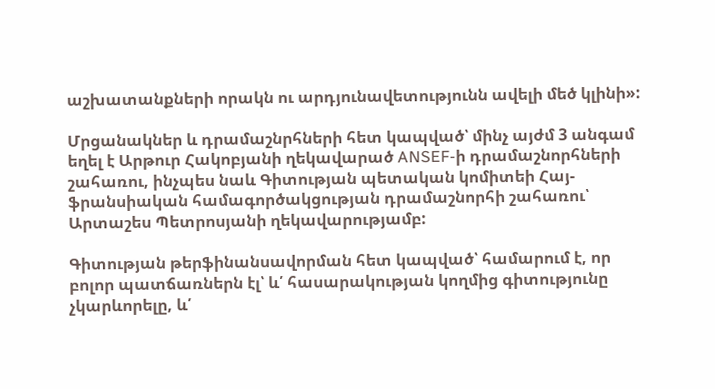աշխատանքների որակն ու արդյունավետությունն ավելի մեծ կլինի»:

Մրցանակներ և դրամաշնրհների հետ կապված՝ մինչ այժմ 3 անգամ եղել է Արթուր Հակոբյանի ղեկավարած ANSEF-ի դրամաշնորհների շահառու, ինչպես նաև Գիտության պետական կոմիտեի Հայ-ֆրանսիական համագործակցության դրամաշնորհի շահառու՝ Արտաշես Պետրոսյանի ղեկավարությամբ:

Գիտության թերֆինանսավորման հետ կապված՝ համարում է, որ բոլոր պատճառներն էլ՝ և՛ հասարակության կողմից գիտությունը չկարևորելը, և՛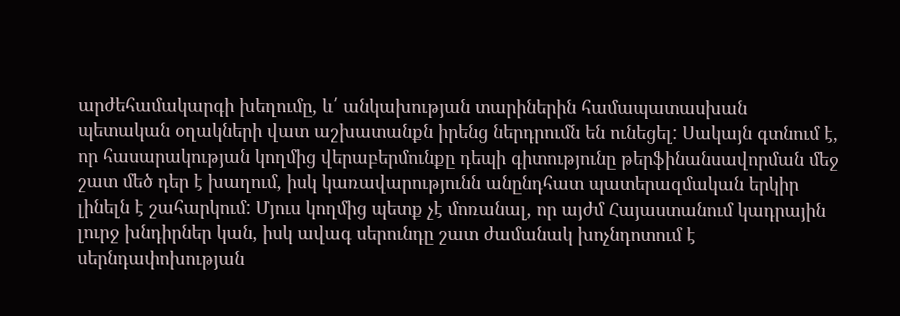արժեհամակարգի խեղումը, և՛ անկախության տարիներին համապատասխան պետական օղակների վատ աշխատանքն իրենց ներդրումն են ունեցել: Սակայն գտնում է, որ հասարակության կողմից վերաբերմունքը դեպի գիտությունը թերֆինանսավորման մեջ շատ մեծ դեր է խաղում, իսկ կառավարությունն անընդհատ պատերազմական երկիր լինելն է շահարկում: Մյուս կողմից պետք չէ մոռանալ, որ այժմ Հայաստանում կադրային լուրջ խնդիրներ կան, իսկ ավագ սերունդը շատ ժամանակ խոչնդոտում է սերնդափոխության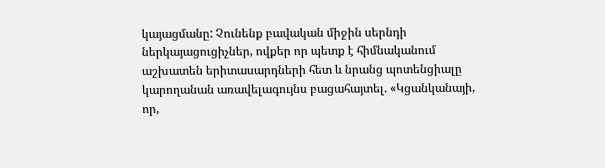կայացմանը: Չունենք բավական միջին սերնդի ներկայացուցիչներ, ովքեր որ պետք է հիմնականում աշխատեն երիտասարդների հետ և նրանց պոտենցիալը կարողանան առավելագույնս բացահայտել. «Կցանկանայի, որ,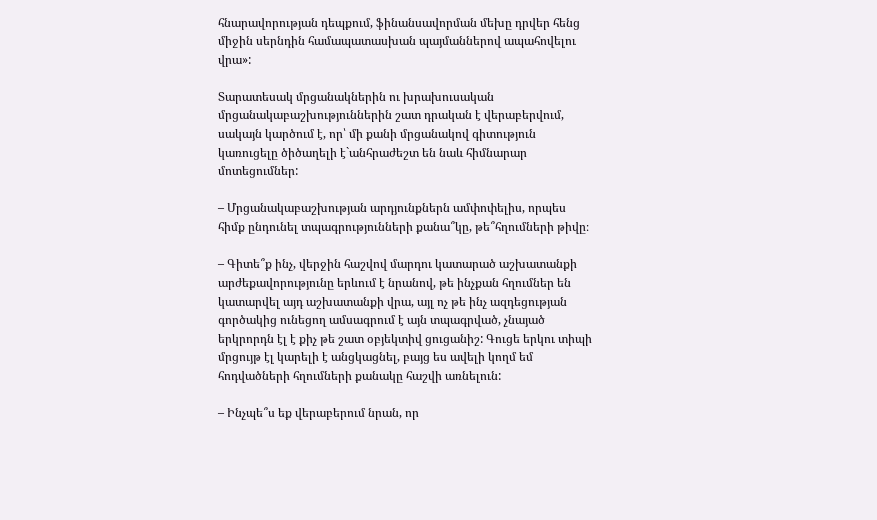հնարավորության դեպքում, ֆինանսավորման մեխը դրվեր հենց միջին սերնդին համապատասխան պայմաններով ապահովելու վրա»:

Տարատեսակ մրցանակներին ու խրախուսական մրցանակաբաշխություններին շատ դրական է վերաբերվում, սակայն կարծում է, որ՝ մի քանի մրցանակով գիտություն կառուցելը ծիծաղելի է`անհրաժեշտ են նաև հիմնարար մոտեցումներ:

– Մրցանակաբաշխության արդյունքներն ամփոփելիս, որպես հիմք ընդունել տպագրությունների քանա՞կը, թե՞հղումների թիվը։

– Գիտե՞ք ինչ, վերջին հաշվով մարդու կատարած աշխատանքի արժեքավորությունը երևում է նրանով, թե ինչքան հղումներ են կատարվել այդ աշխատանքի վրա, այլ ոչ թե ինչ ազդեցության գործակից ունեցող ամսագրում է այն տպագրված, չնայած երկրորդն էլ է քիչ թե շատ օբյեկտիվ ցուցանիշ: Գուցե երկու տիպի մրցույթ էլ կարելի է անցկացնել, բայց ես ավելի կողմ եմ հոդվածների հղումների քանակը հաշվի առնելուն:

– Ինչպե՞ս եք վերաբերում նրան, որ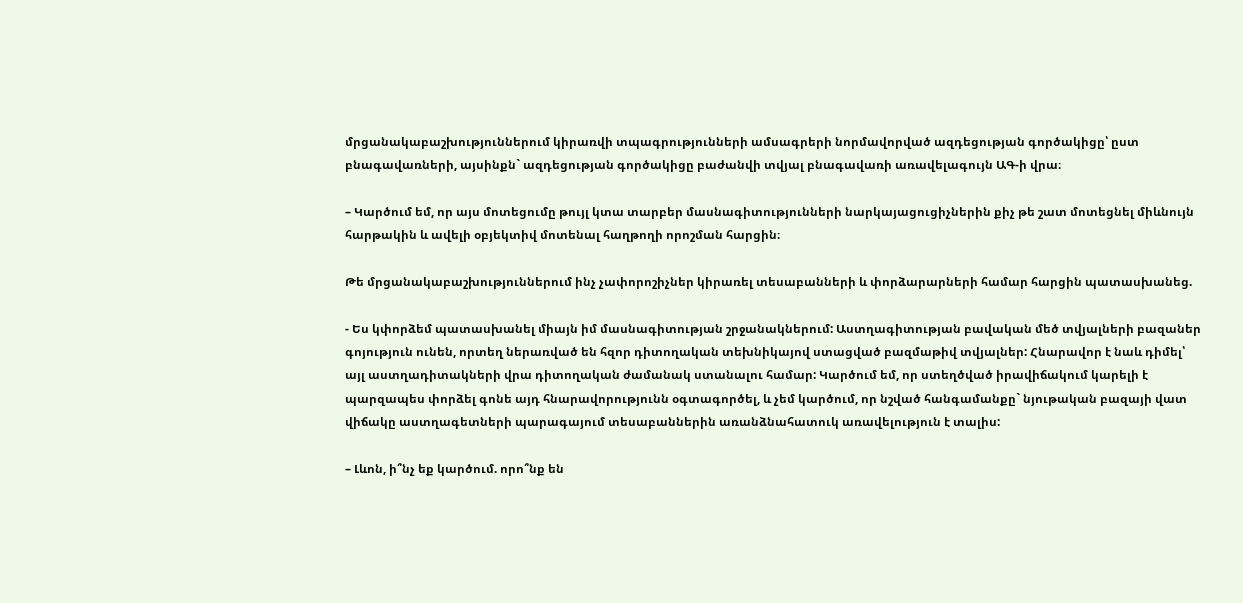մրցանակաբաշխություններում կիրառվի տպագրությունների ամսագրերի նորմավորված ազդեցության գործակիցը՝ ըստ բնագավառների, այսինքն` ազդեցության գործակիցը բաժանվի տվյալ բնագավառի առավելագույն ԱԳ-ի վրա։

– Կարծում եմ, որ այս մոտեցումը թույլ կտա տարբեր մասնագիտությունների նարկայացուցիչներին քիչ թե շատ մոտեցնել միևնույն հարթակին և ավելի օբյեկտիվ մոտենալ հաղթողի որոշման հարցին։

Թե մրցանակաբաշխություններում ինչ չափորոշիչներ կիրառել տեսաբանների և փորձարարների համար հարցին պատասխանեց.

- Ես կփորձեմ պատասխանել միայն իմ մասնագիտության շրջանակներում: Աստղագիտության բավական մեծ տվյալների բազաներ գոյություն ունեն, որտեղ ներառված են հզոր դիտողական տեխնիկայով ստացված բազմաթիվ տվյալներ: Հնարավոր է նաև դիմել՝ այլ աստղադիտակների վրա դիտողական ժամանակ ստանալու համար: Կարծում եմ, որ ստեղծված իրավիճակում կարելի է պարզապես փորձել գոնե այդ հնարավորությունն օգտագործել, և չեմ կարծում, որ նշված հանգամանքը` նյութական բազայի վատ վիճակը աստղագետների պարագայում տեսաբաններին առանձնահատուկ առավելություն է տալիս:

– Լևոն, ի՞նչ եք կարծում. որո՞նք են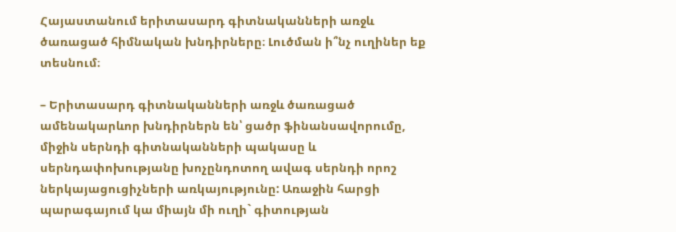Հայաստանում երիտասարդ գիտնականների առջև ծառացած հիմնական խնդիրները։ Լուծման ի՞նչ ուղիներ եք տեսնում։

– Երիտասարդ գիտնականների առջև ծառացած ամենակարևոր խնդիրներն են՝ ցածր ֆինանսավորումը, միջին սերնդի գիտնականների պակասը և սերնդափոխությանը խոչընդոտող ավագ սերնդի որոշ ներկայացուցիչների առկայությունը: Առաջին հարցի պարագայում կա միայն մի ուղի` գիտության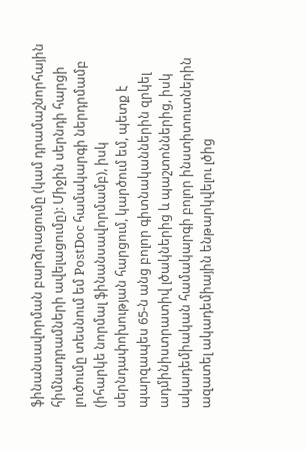ֆինանսավորման բարձրացումը (կամ դրամաշնորհային հիմնադրամների ավելացումը): Միջին սերնդի հարցի լուծումը տեսնում եմ PostDoc համակարգի ներդրմամբ (իհարկե նորմալ ֆինանսավորմամբ), իսկ սերնդափոխության հարցում, կարծում եմ, պետք է պարզապես 65-ն անց բոլոր գիտնականներին զրկել ադմինիստրատիվ լծակներից և պաշտոններից, իսկ ակադեմիական համակարգի բոլոր ինստիտուտներին ազատել ակադեմիային ենթարկվելու լծից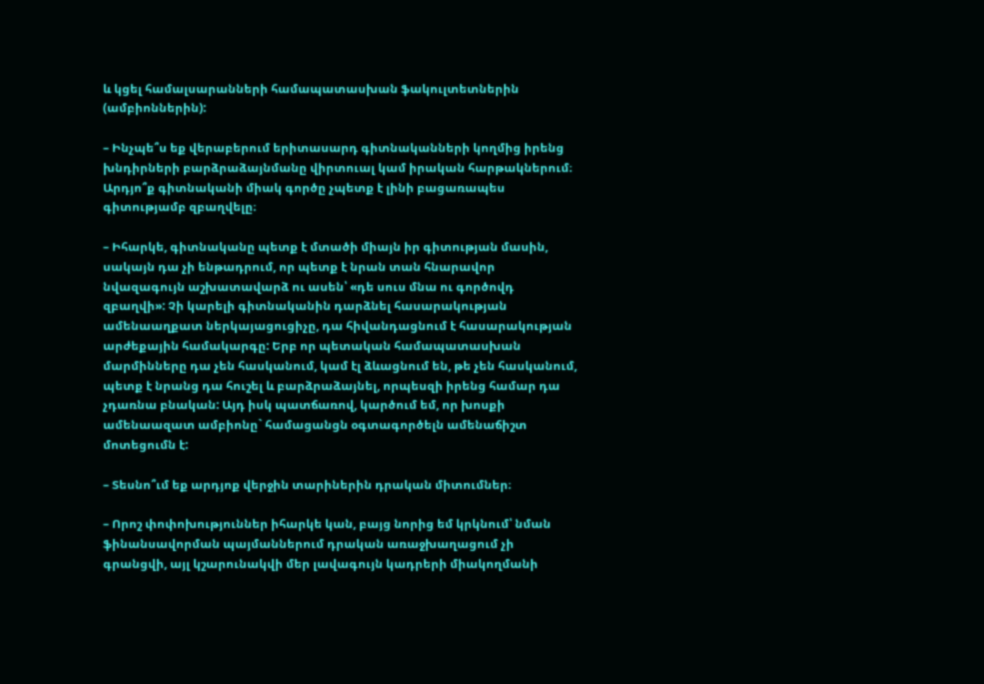և կցել համալսարանների համապատասխան ֆակուլտետներին (ամբիոններին):

– Ինչպե՞ս եք վերաբերում երիտասարդ գիտնականների կողմից իրենց խնդիրների բարձրաձայնմանը վիրտուալ կամ իրական հարթակներում։ Արդյո՞ք գիտնականի միակ գործը չպետք է լինի բացառապես գիտությամբ զբաղվելը։

– Իհարկե, գիտնականը պետք է մտածի միայն իր գիտության մասին, սակայն դա չի ենթադրում, որ պետք է նրան տան հնարավոր նվազագույն աշխատավարձ ու ասեն՝ «դե սուս մնա ու գործովդ զբաղվի»: Չի կարելի գիտնականին դարձնել հասարակության ամենաաղքատ ներկայացուցիչը, դա հիվանդացնում է հասարակության արժեքային համակարգը: Երբ որ պետական համապատասխան մարմինները դա չեն հասկանում, կամ էլ ձևացնում են, թե չեն հասկանում, պետք է նրանց դա հուշել և բարձրաձայնել, որպեսզի իրենց համար դա չդառնա բնական: Այդ իսկ պատճառով, կարծում եմ, որ խոսքի ամենաազատ ամբիոնը` համացանցն օգտագործելն ամենաճիշտ մոտեցումն է:

– Տեսնո՞ւմ եք արդյոք վերջին տարիներին դրական միտումներ։

– Որոշ փոփոխություններ իհարկե կան, բայց նորից եմ կրկնում՝ նման ֆինանսավորման պայմաններում դրական առաջխաղացում չի գրանցվի, այլ կշարունակվի մեր լավագույն կադրերի միակողմանի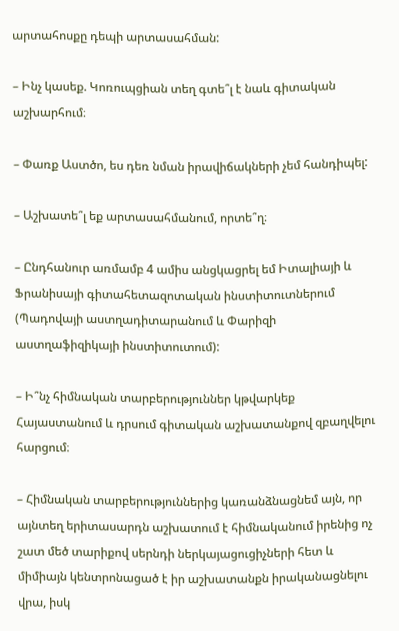արտահոսքը դեպի արտասահման:

– Ինչ կասեք. Կոռուպցիան տեղ գտե՞լ է նաև գիտական աշխարհում։

– Փառք Աստծո, ես դեռ նման իրավիճակների չեմ հանդիպել:

– Աշխատե՞լ եք արտասահմանում, որտե՞ղ։

– Ընդհանուր առմամբ 4 ամիս անցկացրել եմ Իտալիայի և Ֆրանիսայի գիտահետազոտական ինստիտուտներում (Պադովայի աստղադիտարանում և Փարիզի աստղաֆիզիկայի ինստիտուտում):

– Ի՞նչ հիմնական տարբերություններ կթվարկեք Հայաստանում և դրսում գիտական աշխատանքով զբաղվելու հարցում։

– Հիմնական տարբերություններից կառանձնացնեմ այն, որ այնտեղ երիտասարդն աշխատում է հիմնականում իրենից ոչ շատ մեծ տարիքով սերնդի ներկայացուցիչների հետ և միմիայն կենտրոնացած է իր աշխատանքն իրականացնելու վրա, իսկ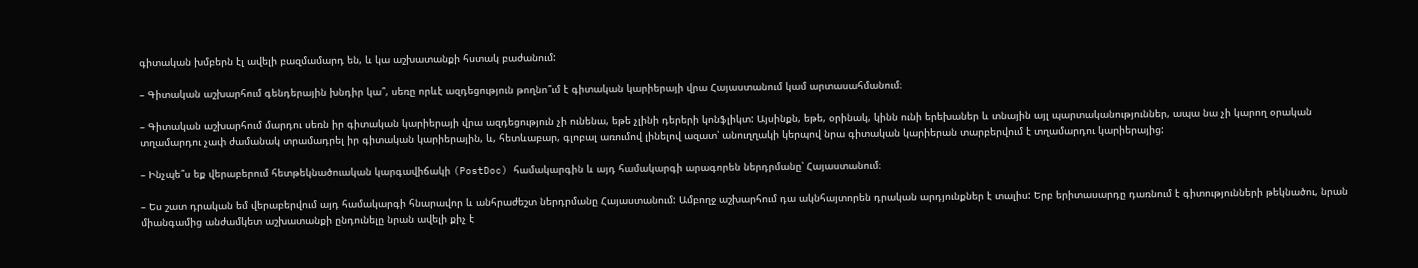գիտական խմբերն էլ ավելի բազմամարդ են, և կա աշխատանքի հստակ բաժանում:

– Գիտական աշխարհում գենդերային խնդիր կա՞, սեռը որևէ ազդեցություն թողնո՞ւմ է գիտական կարիերայի վրա Հայաստանում կամ արտասահմանում։

– Գիտական աշխարհում մարդու սեռն իր գիտական կարիերայի վրա ազդեցություն չի ունենա, եթե չլինի դերերի կոնֆլիկտ: Այսինքն, եթե, օրինակ, կինն ունի երեխաներ և տնային այլ պարտականություններ, ապա նա չի կարող օրական տղամարդու չափ ժամանակ տրամադրել իր գիտական կարիերային, և, հետևաբար, գլոբալ առումով լինելով ազատ՝ անուղղակի կերպով նրա գիտական կարիերան տարբերվում է տղամարդու կարիերայից:

– Ինչպե՞ս եք վերաբերում հետթեկնածուական կարգավիճակի (PostDoc) համակարգին և այդ համակարգի արագորեն ներդրմանը՝ Հայաստանում։

– Ես շատ դրական եմ վերաբերվում այդ համակարգի հնարավոր և անհրաժեշտ ներդրմանը Հայաստանում: Ամբողջ աշխարհում դա ակնհայտորեն դրական արդյունքներ է տալիս: Երբ երիտասարդը դառնում է գիտությունների թեկնածու, նրան միանգամից անժամկետ աշխատանքի ընդունելը նրան ավելի քիչ է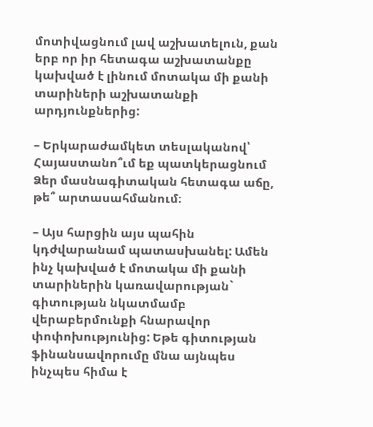մոտիվացնում լավ աշխատելուն, քան երբ որ իր հետագա աշխատանքը կախված է լինում մոտակա մի քանի տարիների աշխատանքի արդյունքներից:

– Երկարաժամկետ տեսլականով՝ Հայաստանո՞ւմ եք պատկերացնում Ձեր մասնագիտական հետագա աճը, թե՞ արտասահմանում։

– Այս հարցին այս պահին կդժվարանամ պատասխանել: Ամեն ինչ կախված է մոտակա մի քանի տարիներին կառավարության` գիտության նկատմամբ վերաբերմունքի հնարավոր փոփոխությունից: Եթե գիտության ֆինանսավորումը մնա այնպես ինչպես հիմա է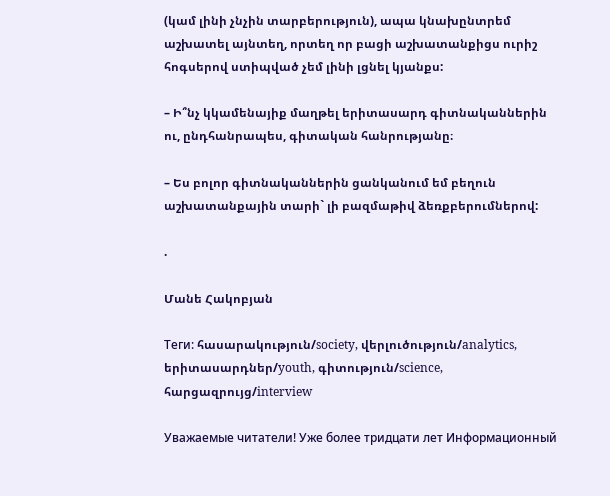(կամ լինի չնչին տարբերություն), ապա կնախընտրեմ աշխատել այնտեղ, որտեղ որ բացի աշխատանքիցս ուրիշ հոգսերով ստիպված չեմ լինի լցնել կյանքս:

– Ի՞նչ կկամենայիք մաղթել երիտասարդ գիտնականներին ու, ընդհանրապես, գիտական հանրությանը։

– Ես բոլոր գիտնականներին ցանկանում եմ բեղուն աշխատանքային տարի` լի բազմաթիվ ձեռքբերումներով:

.

Մանե Հակոբյան

Теги: հասարակություն/society, վերլուծություն/analytics, երիտասարդներ/youth, գիտություն/science, հարցազրույց/interview

Уважаемые читатели! Уже более тридцати лет Информационный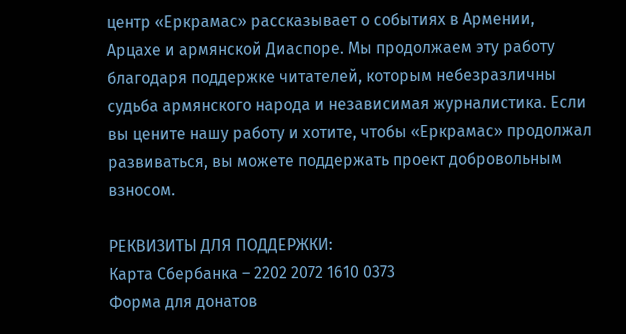центр «Еркрамас» рассказывает о событиях в Армении, Арцахе и армянской Диаспоре. Мы продолжаем эту работу благодаря поддержке читателей, которым небезразличны судьба армянского народа и независимая журналистика. Если вы цените нашу работу и хотите, чтобы «Еркрамас» продолжал развиваться, вы можете поддержать проект добровольным взносом.

РЕКВИЗИТЫ ДЛЯ ПОДДЕРЖКИ:
Карта Сбербанка – 2202 2072 1610 0373
Форма для донатов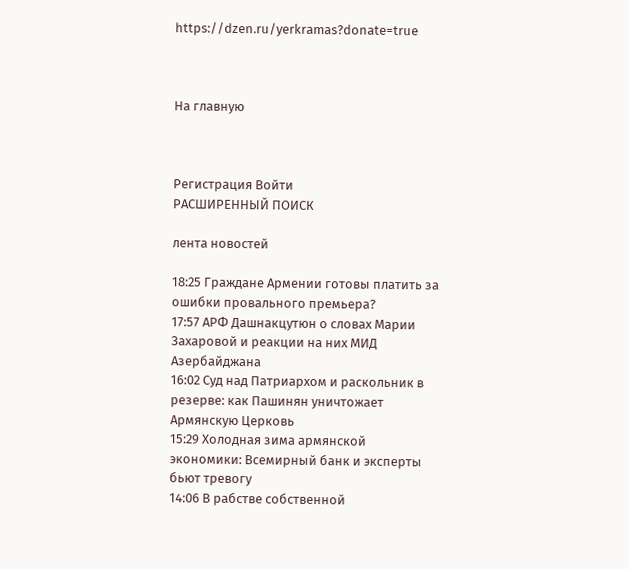https://dzen.ru/yerkramas?donate=true



На главную



Регистрация Войти
РАСШИРЕННЫЙ ПОИСК

лента новостей

18:25 Граждане Армении готовы платить за ошибки провального премьера?
17:57 АРФ Дашнакцутюн о словах Марии Захаровой и реакции на них МИД Азербайджана
16:02 Суд над Патриархом и раскольник в резерве: как Пашинян уничтожает Армянскую Церковь
15:29 Холодная зима армянской экономики: Всемирный банк и эксперты бьют тревогу
14:06 В рабстве собственной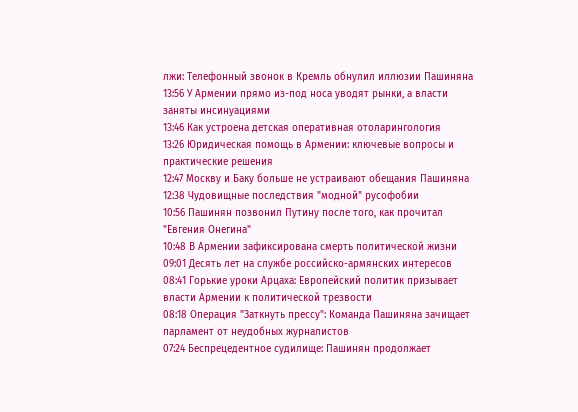лжи: Телефонный звонок в Кремль обнулил иллюзии Пашиняна
13:56 У Армении прямо из-под носа уводят рынки, а власти заняты инсинуациями
13:46 Как устроена детская оперативная отоларингология
13:26 Юридическая помощь в Армении: ключевые вопросы и практические решения
12:47 Москву и Баку больше не устраивают обещания Пашиняна
12:38 Чудовищные последствия "модной" русофобии
10:56 Пашинян позвонил Путину после того, как прочитал "Евгения Онегина"
10:48 В Армении зафиксирована смерть политической жизни
09:01 Десять лет на службе российско-армянских интересов
08:41 Горькие уроки Арцаха: Европейский политик призывает власти Армении к политической трезвости
08:18 Операция "Заткнуть прессу": Команда Пашиняна зачищает парламент от неудобных журналистов
07:24 Беспрецедентное судилище: Пашинян продолжает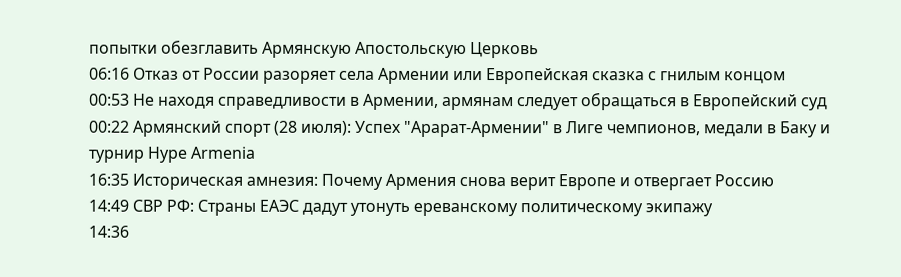попытки обезглавить Армянскую Апостольскую Церковь
06:16 Отказ от России разоряет села Армении или Европейская сказка с гнилым концом
00:53 Не находя справедливости в Армении, армянам следует обращаться в Европейский суд
00:22 Армянский спорт (28 июля): Успех "Арарат-Армении" в Лиге чемпионов, медали в Баку и турнир Hype Armenia
16:35 Историческая амнезия: Почему Армения снова верит Европе и отвергает Россию
14:49 СВР РФ: Страны ЕАЭС дадут утонуть ереванскому политическому экипажу
14:36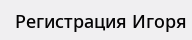Регистрация Игоря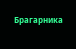Брагарника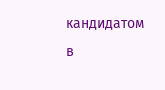кандидатом в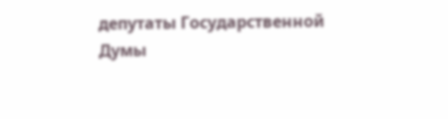депутаты Государственной Думы